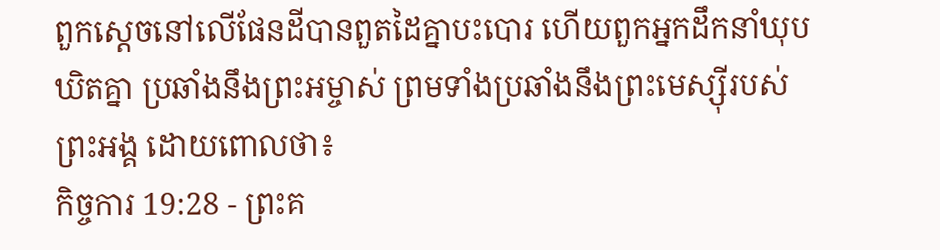ពួកស្ដេចនៅលើផែនដីបានពួតដៃគ្នាបះបោរ ហើយពួកអ្នកដឹកនាំឃុបឃិតគ្នា ប្រឆាំងនឹងព្រះអម្ចាស់ ព្រមទាំងប្រឆាំងនឹងព្រះមេស្ស៊ីរបស់ព្រះអង្គ ដោយពោលថា៖
កិច្ចការ 19:28 - ព្រះគ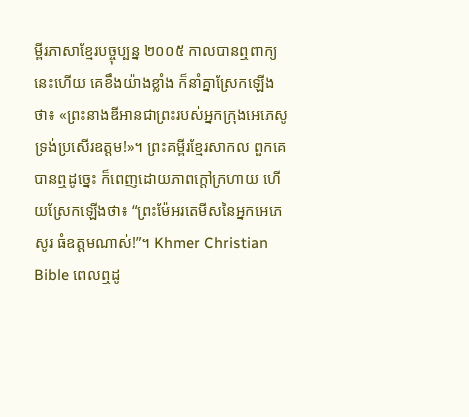ម្ពីរភាសាខ្មែរបច្ចុប្បន្ន ២០០៥ កាលបានឮពាក្យនេះហើយ គេខឹងយ៉ាងខ្លាំង ក៏នាំគ្នាស្រែកឡើងថា៖ «ព្រះនាងឌីអានជាព្រះរបស់អ្នកក្រុងអេភេសូ ទ្រង់ប្រសើរឧត្ដម!»។ ព្រះគម្ពីរខ្មែរសាកល ពួកគេបានឮដូច្នេះ ក៏ពេញដោយភាពក្ដៅក្រហាយ ហើយស្រែកឡើងថា៖ “ព្រះម៉ែអរតេមីសនៃអ្នកអេភេសូរ ធំឧត្ដមណាស់!”។ Khmer Christian Bible ពេលឮដូ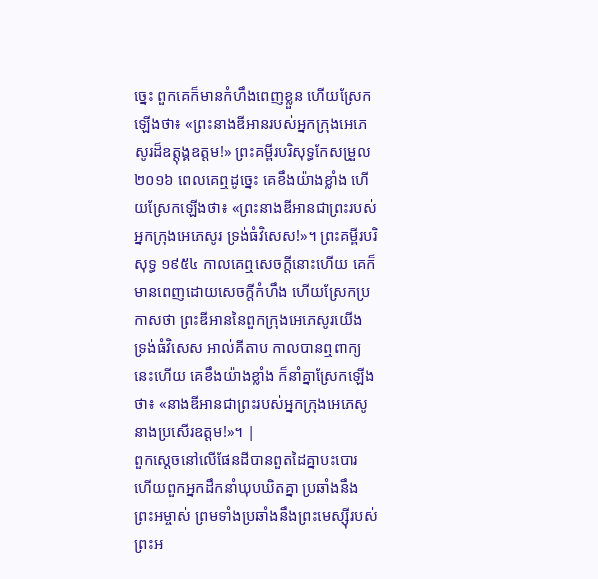ច្នេះ ពួកគេក៏មានកំហឹងពេញខ្លួន ហើយស្រែកឡើងថា៖ «ព្រះនាងឌីអានរបស់អ្នកក្រុងអេភេសូរដ៏ឧត្ដុង្គឧត្ដម!» ព្រះគម្ពីរបរិសុទ្ធកែសម្រួល ២០១៦ ពេលគេឮដូច្នេះ គេខឹងយ៉ាងខ្លាំង ហើយស្រែកឡើងថា៖ «ព្រះនាងឌីអានជាព្រះរបស់អ្នកក្រុងអេភេសូរ ទ្រង់ធំវិសេស!»។ ព្រះគម្ពីរបរិសុទ្ធ ១៩៥៤ កាលគេឮសេចក្ដីនោះហើយ គេក៏មានពេញដោយសេចក្ដីកំហឹង ហើយស្រែកប្រកាសថា ព្រះឌីអាននៃពួកក្រុងអេភេសូរយើង ទ្រង់ធំវិសេស អាល់គីតាប កាលបានឮពាក្យនេះហើយ គេខឹងយ៉ាងខ្លាំង ក៏នាំគ្នាស្រែកឡើងថា៖ «នាងឌីអានជាព្រះរបស់អ្នកក្រុងអេភេសូ នាងប្រសើរឧត្ដម!»។ |
ពួកស្ដេចនៅលើផែនដីបានពួតដៃគ្នាបះបោរ ហើយពួកអ្នកដឹកនាំឃុបឃិតគ្នា ប្រឆាំងនឹងព្រះអម្ចាស់ ព្រមទាំងប្រឆាំងនឹងព្រះមេស្ស៊ីរបស់ព្រះអ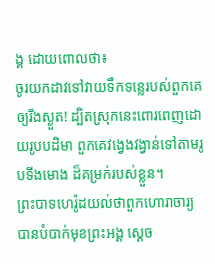ង្គ ដោយពោលថា៖
ចូរយកដាវទៅវាយទឹកទន្លេរបស់ពួកគេ ឲ្យរីងស្ងួត! ដ្បិតស្រុកនេះពោរពេញដោយរូបបដិមា ពួកគេវង្វេងវង្វាន់ទៅតាមរូបទីងមោង ដ៏គម្រក់របស់ខ្លួន។
ព្រះបាទហេរ៉ូដយល់ថាពួកហោរាចារ្យបានបំបាក់មុខព្រះអង្គ ស្ដេច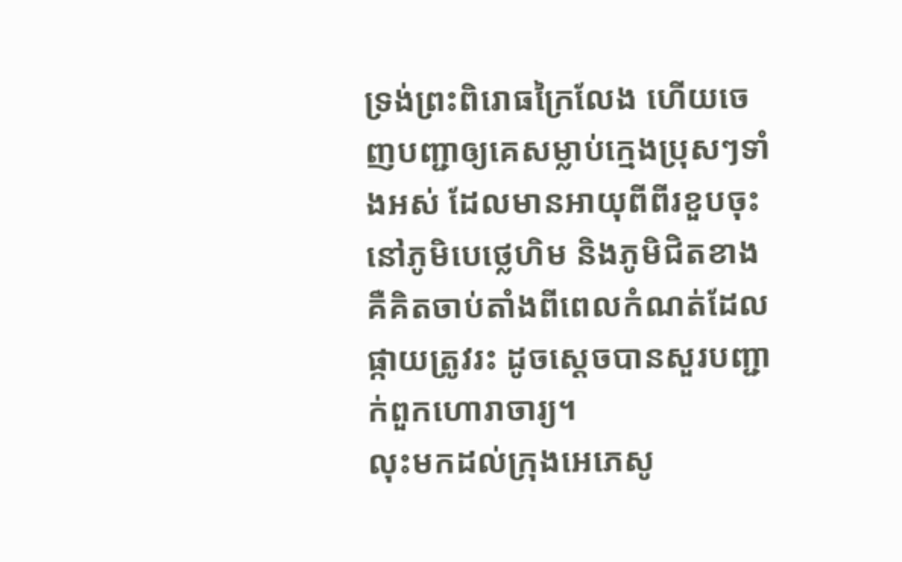ទ្រង់ព្រះពិរោធក្រៃលែង ហើយចេញបញ្ជាឲ្យគេសម្លាប់ក្មេងប្រុសៗទាំងអស់ ដែលមានអាយុពីពីរខួបចុះ នៅភូមិបេថ្លេហិម និងភូមិជិតខាង គឺគិតចាប់តាំងពីពេលកំណត់ដែលផ្កាយត្រូវរះ ដូចស្ដេចបានសួរបញ្ជាក់ពួកហោរាចារ្យ។
លុះមកដល់ក្រុងអេភេសូ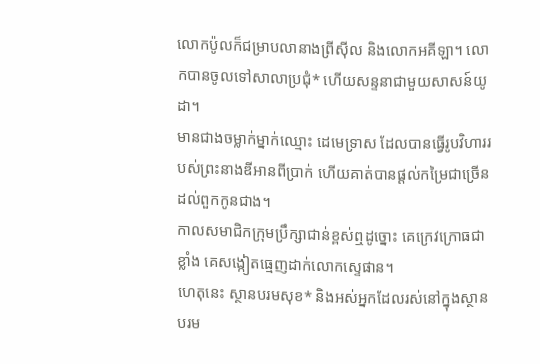លោកប៉ូលក៏ជម្រាបលានាងព្រីស៊ីល និងលោកអគីឡា។ លោកបានចូលទៅសាលាប្រជុំ* ហើយសន្ទនាជាមួយសាសន៍យូដា។
មានជាងចម្លាក់ម្នាក់ឈ្មោះ ដេមេទ្រាស ដែលបានធ្វើរូបវិហាររបស់ព្រះនាងឌីអានពីប្រាក់ ហើយគាត់បានផ្ដល់កម្រៃជាច្រើនដល់ពួកកូនជាង។
កាលសមាជិកក្រុមប្រឹក្សាជាន់ខ្ពស់ឮដូច្នោះ គេក្រេវក្រោធជាខ្លាំង គេសង្កៀតធ្មេញដាក់លោកស្ទេផាន។
ហេតុនេះ ស្ថានបរមសុខ* និងអស់អ្នកដែលរស់នៅក្នុងស្ថានបរម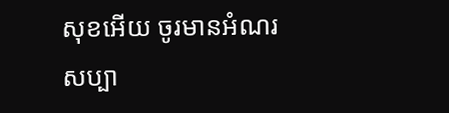សុខអើយ ចូរមានអំណរសប្បា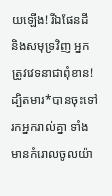យឡើង! រីឯផែនដី និងសមុទ្រវិញ អ្នកត្រូវវេទនាជាពុំខាន! ដ្បិតមារ*បានចុះទៅរកអ្នករាល់គ្នា ទាំងមានកំរោលចូលយ៉ា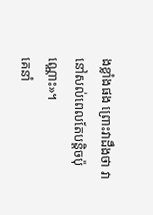ងខ្លាំងផង ព្រោះវាដឹងថា វានៅសល់ពេលតែបន្តិចប៉ុណ្ណោះ»។
គេនាំ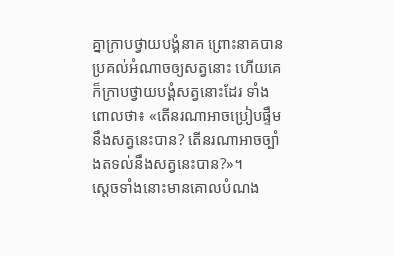គ្នាក្រាបថ្វាយបង្គំនាគ ព្រោះនាគបានប្រគល់អំណាចឲ្យសត្វនោះ ហើយគេក៏ក្រាបថ្វាយបង្គំសត្វនោះដែរ ទាំងពោលថា៖ «តើនរណាអាចប្រៀបផ្ទឹមនឹងសត្វនេះបាន? តើនរណាអាចច្បាំងតទល់នឹងសត្វនេះបាន?»។
ស្ដេចទាំងនោះមានគោលបំណង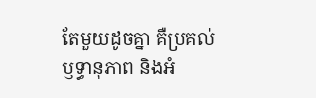តែមួយដូចគ្នា គឺប្រគល់ឫទ្ធានុភាព និងអំ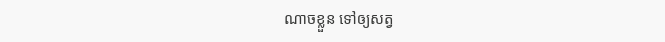ណាចខ្លួន ទៅឲ្យសត្វ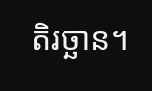តិរច្ឆាន។